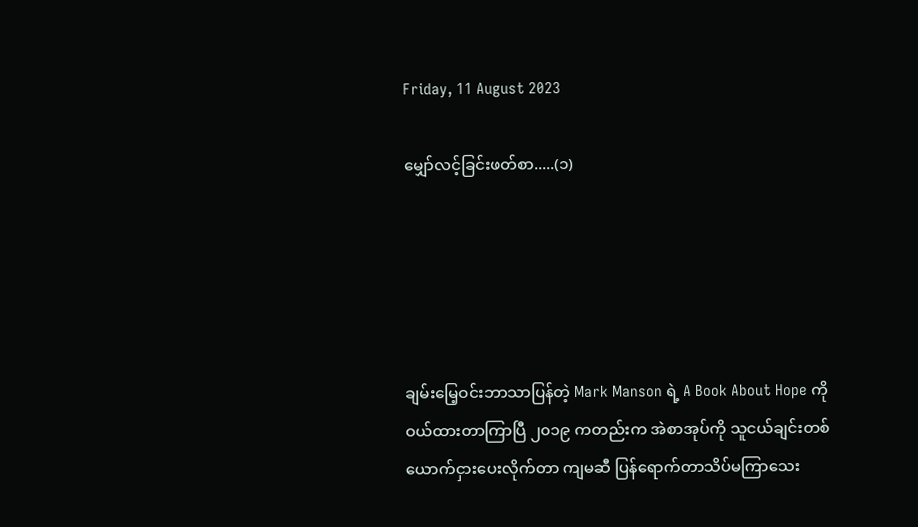Friday, 11 August 2023

မျှော်လင့်ခြင်းဖတ်စာ.....(၁)





ချမ်းမြေ့ဝင်းဘာသာပြန်တဲ့ Mark Manson ရဲ့ A Book About Hope ကို ဝယ်ထားတာကြာပြီ ၂၀၁၉ ကတည်းက အဲစာအုပ်ကို သူငယ်ချင်းတစ်ယောက်ငှားပေးလိုက်တာ ကျမဆီ ပြန်ရောက်တာသိပ်မကြာသေး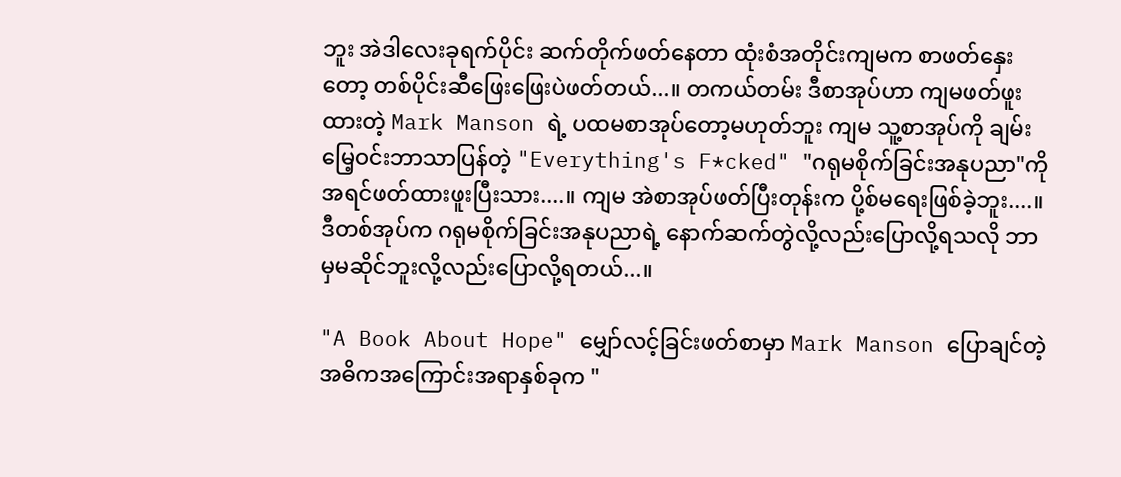ဘူး အဲဒါလေးခုရက်ပိုင်း ဆက်တိုက်ဖတ်နေတာ ထုံးစံအတိုင်းကျမက စာဖတ်နှေးတော့ တစ်ပိုင်းဆီဖြေးဖြေးပဲဖတ်တယ်...။ တကယ်တမ်း ဒီစာအုပ်ဟာ ကျမဖတ်ဖူးထားတဲ့ Mark Manson ရဲ့ ပထမစာအုပ်တော့မဟုတ်ဘူး ကျမ သူ့စာအုပ်ကို ချမ်းမြေ့ဝင်းဘာသာပြန်တဲ့ "Everything's F*cked" "ဂရုမစိုက်ခြင်းအနုပညာ"ကိုအရင်ဖတ်ထားဖူးပြီးသား....။ ကျမ အဲစာအုပ်ဖတ်ပြီးတုန်းက ပို့စ်မရေးဖြစ်ခဲ့ဘူး....။ ဒီတစ်အုပ်က ဂရုမစိုက်ခြင်းအနုပညာရဲ့ နောက်ဆက်တွဲလို့လည်းပြောလို့ရသလို ဘာမှမဆိုင်ဘူးလို့လည်းပြောလို့ရတယ်...။

"A Book About Hope" မျှော်လင့်ခြင်းဖတ်စာမှာ Mark Manson ပြောချင်တဲ့ အဓိကအကြောင်းအရာနှစ်ခုက "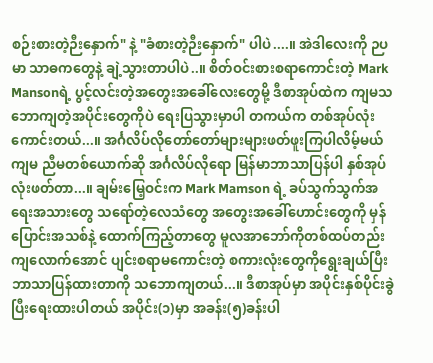စဉ်းစားတဲ့ဉီးနှောက်" နဲ့ "ခံစားတဲ့ဉီးနှောက်" ပါပဲ....။ အဲဒါလေးကို ဉပမာ သာဓကတွေနဲ့ ချဲ့သွားတာပါပဲ..။ စိတ်ဝင်းစားစရာကောင်းတဲ့ Mark Mansonရဲ့ ပွင့်လင်းတဲ့အတွေးအခေါ်လေးတွေမို့ ဒီစာအုပ်ထဲက ကျမသဘောကျတဲ့အပိုင်းတွေကိုပဲ ရေးပြသွားမှာပါ တကယ်က တစ်အုပ်လုံးကောင်းတယ်...။ အင်္ဂလိပ်လိုတော်တော်များများဖတ်ဖူးကြပါလိမ့်မယ် ကျမ ညီမတစ်ယောက်ဆို အင်္ဂလိပ်လိုရော မြန်မာဘာသာပြန်ပါ နှစ်အုပ်လုံးဖတ်တာ...။ ချမ်းမြေ့ဝင်းက Mark Mamson ရဲ့ ခပ်သွက်သွက်အရေးအသားတွေ သရော်တဲ့လေသံတွေ အတွေးအခေါ်ဟောင်းတွေကို မှန်ပြောင်းအသစ်နဲ့ ထောက်ကြည့်တာတွေ မူလအာဘော်ကိုတစ်ထပ်တည်းကျလောက်အောင် ပျင်းစရာမကောင်းတဲ့ စကားလုံးတွေကိုရွေးချယ်ပြီး ဘာသာပြန်ထားတာကို သဘောကျတယ်...။ ဒီစာအုပ်မှာ အပိုင်းနှစ်ပိုင်းခွဲပြီးရေးထားပါတယ် အပိုင်း(၁)မှာ အခန်း(၅)ခန်းပါ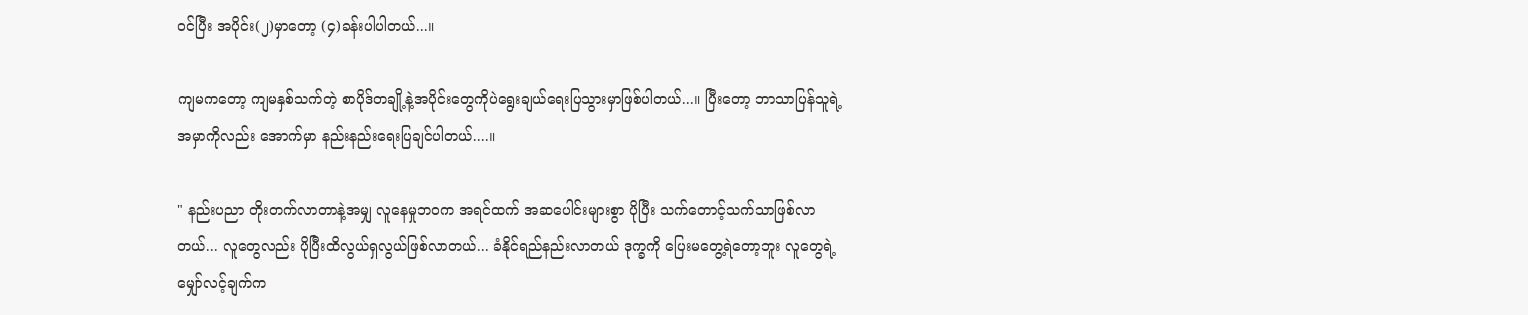ဝင်ပြီး အပိုင်း(၂)မှာတော့ (၄)ခန်းပါပါတယ်...။

ကျမကတော့ ကျမနှစ်သက်တဲ့ စာပိုဒ်တချို့နဲ့အပိုင်းတွေကိုပဲရွေးချယ်ရေးပြသွားမှာဖြစ်ပါတယ်...။ ပြီးတော့ ဘာသာပြန်သူရဲ့ အမှာကိုလည်း အောက်မှာ နည်းနည်းရေးပြချင်ပါတယ်....။

" နည်းပညာ တိုးတက်လာတာနဲ့အမျှ လူနေမှုဘဝက အရင်ထက် အဆပေါင်းများစွာ ပိုပြီး သက်တောင့်သက်သာဖြစ်လာတယ်... လူတွေလည်း ပိုပြီးထိလွယ်ရှလွယ်ဖြစ်လာတယ်... ခံနိုင်ရည်နည်းလာတယ် ဒုက္ခကို ပြေးမတွေ့ရဲတော့ဘူး လူတွေရဲ့ မျှော်လင့်ချက်က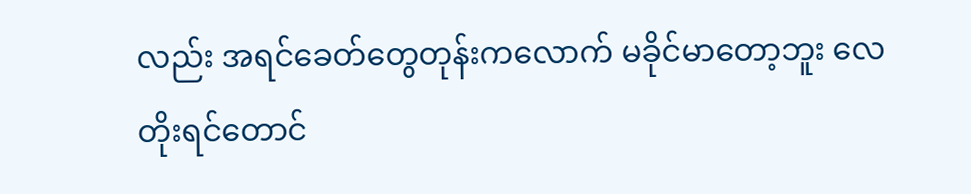လည်း အရင်ခေတ်တွေတုန်းကလောက် မခိုင်မာတော့ဘူး လေတိုးရင်တောင်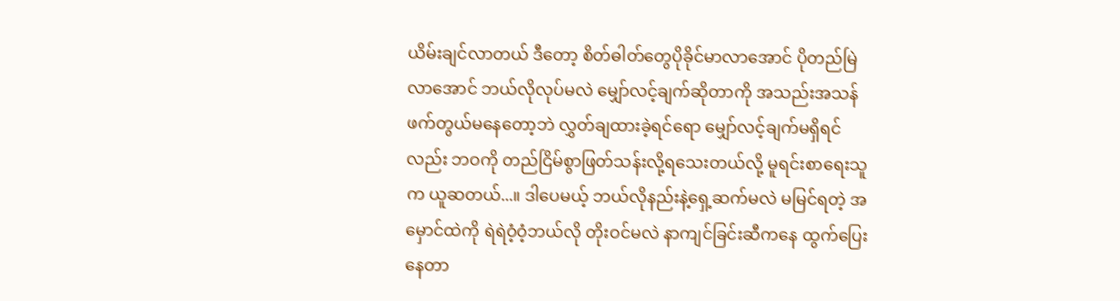ယိမ်းချင်လာတယ် ဒီတော့ စိတ်ဓါတ်တွေပိုခိုင်မာလာအောင် ပိုတည်မြဲလာအောင် ဘယ်လိုလုပ်မလဲ မျှော်လင့်ချက်ဆိုတာကို အသည်းအသန် ဖက်တွယ်မနေတော့ဘဲ လွှတ်ချထားခဲ့ရင်ရော မျှော်လင့်ချက်မရှိရင်လည်း ဘဝကို တည်ငြိမ်စွာဖြတ်သန်းလို့ရသေးတယ်လို့ မူရင်းစာရေးသူက ယူဆတယ်...။ ဒါပေမယ့် ဘယ်လိုနည်းနဲ့ရှေ့ဆက်မလဲ မမြင်ရတဲ့ အမှောင်ထဲကို ရဲရဲဝံ့ဝံ့ဘယ်လို တိုးဝင်မလဲ နာကျင်ခြင်းဆီကနေ ထွက်ပြေးနေတာ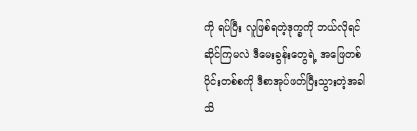ကို ရပ်ပြီး လူဖြစ်ရတဲ့ဒုက္ခကို ဘယ်လိုရင်ဆိုင်ကြမလဲ ဒီမေးခွန်းတွေရဲ့ အဖြေတစ်ပိုင်းတစ်စကို ဒီစာအုပ်ဖတ်ပြီးသွားတဲ့အခါ သိ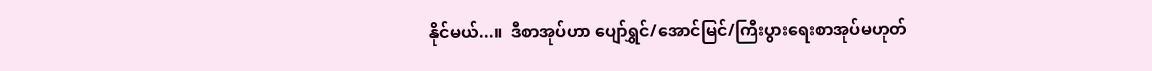နိုင်မယ်...။  ဒီစာအုပ်ဟာ ပျော်ရွှင်/အောင်မြင်/ကြီးပွားရေးစာအုပ်မဟုတ်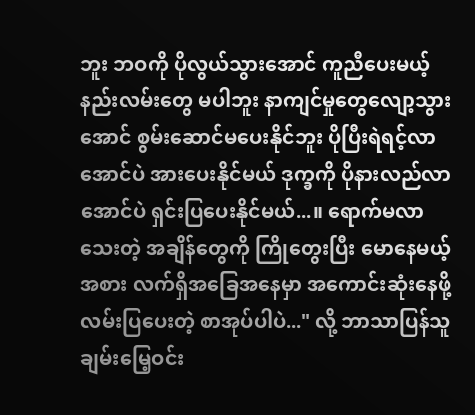ဘူး ဘဝကို ပိုလွယ်သွားအောင် ကူညီပေးမယ့်နည်းလမ်းတွေ မပါဘူး နာကျင်မှုတွေလျော့သွားအောင် စွမ်းဆောင်မပေးနိုင်ဘူး ပိုပြီးရဲရင့်လာအောင်ပဲ အားပေးနိုင်မယ် ဒုက္ခကို ပိုနားလည်လာအောင်ပဲ ရှင်းပြပေးနိုင်မယ်...။ ရောက်မလာသေးတဲ့ အချိန်တွေကို ကြိုတွေးပြီး မောနေမယ့်အစား လက်ရှိအခြေအနေမှာ အကောင်းဆုံးနေဖို့ လမ်းပြပေးတဲ့ စာအုပ်ပါပဲ..." လို့ ဘာသာပြန်သူချမ်းမြေ့ဝင်း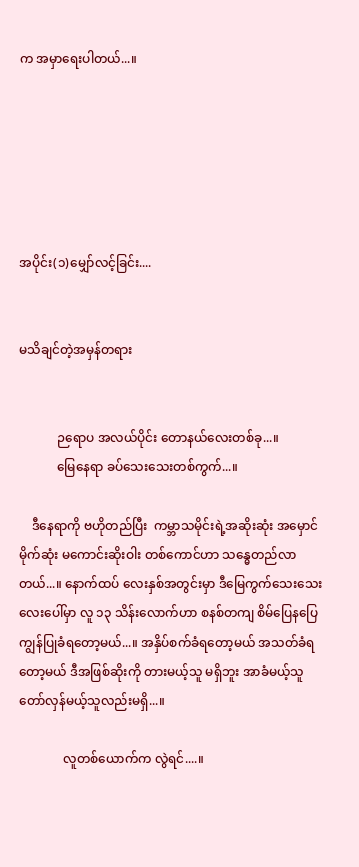က အမှာရေးပါတယ်...။






အပိုင်း(၁)မျှော်လင့်ခြင်း....


မသိချင်တဲ့အမှန်တရား


            ဉရောပ အလယ်ပိုင်း တောနယ်လေးတစ်ခု...။
            မြေနေရာ ခပ်သေးသေးတစ်ကွက်...။

    ဒီနေရာကို ဗဟိုတည်ပြီး  ကမ္ဘာသမိုင်းရဲ့အဆိုးဆုံး အမှောင်မိုက်ဆုံး မကောင်းဆိုးဝါး တစ်ကောင်ဟာ သန္ဓေတည်လာတယ်...။ နောက်ထပ် လေးနှစ်အတွင်းမှာ ဒီမြေကွက်သေးသေးလေးပေါ်မှာ လူ ၁၃ သိန်းလောက်ဟာ စနစ်တကျ စိမ်ပြေနပြေ ကျွန်ပြုခံရတော့မယ်...။ အနှိပ်စက်ခံရတော့မယ် အသတ်ခံရတော့မယ် ဒီအဖြစ်ဆိုးကို တားမယ့်သူ မရှိဘူး အာခံမယ့်သူ တော်လှန်မယ့်သူလည်းမရှိ...။

              လူတစ်ယောက်က လွဲရင်....။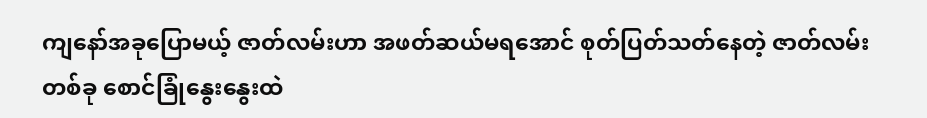ကျနော်အခုပြောမယ့် ဇာတ်လမ်းဟာ အဖတ်ဆယ်မရအောင် စုတ်ပြတ်သတ်နေတဲ့ ဇာတ်လမ်းတစ်ခု စောင်ခြုံနွေးနွေးထဲ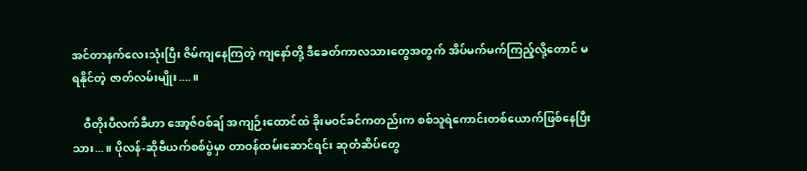အင်တာနက်လေးသုံးပြီး ဇိမ်ကျနေကြတဲ့ ကျနော်တို့ ဒီခေတ်ကာလသားတွေအတွက် အိပ်မက်မက်ကြည့်လို့တောင် မရနိုင်တဲ့ ဇာတ်လမ်းမျိုး....။

    ဝီတိုးပီလက်ခီဟာ အော့ဇ်ဝစ်ချ် အကျဉ်းထောင်ထဲ ခိုးမဝင်ခင်ကတည်းက စစ်သူရဲကောင်းတစ်ယောက်ဖြစ်နေပြီးသား...။ ပိုလန်-ဆိုဗီယက်စစ်ပွဲမှာ တာဝန်ထမ်းဆောင်ရင်း ဆုတံဆိပ်တွေ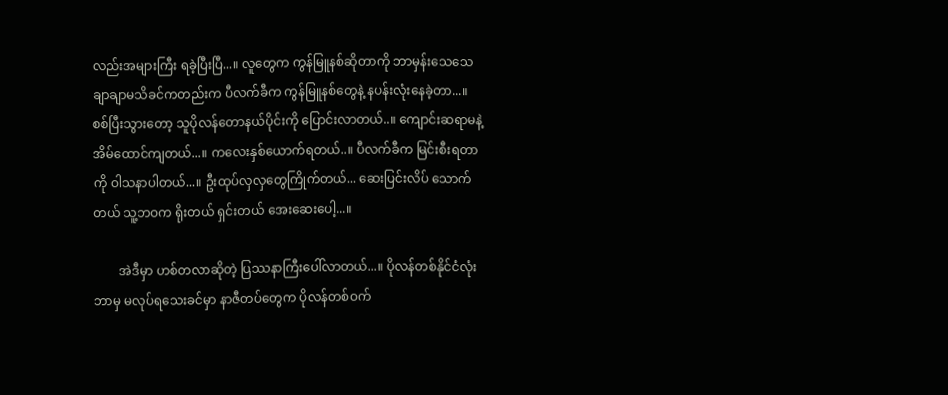လည်းအများကြီး ရခဲ့ပြီးပြီ...။ လူတွေက ကွန်မြူနစ်ဆိုတာကို ဘာမှန်းသေသေချာချာမသိခင်ကတည်းက ပီလက်ခီက ကွန်မြူနစ်တွေနဲ့ နပန်းလုံးနေခဲ့တာ...။ စစ်ပြီးသွားတော့ သူပိုလန်တောနယ်ပိုင်းကို ပြောင်းလာတယ်..။ ကျောင်းဆရာမနဲ့အိမ်ထောင်ကျတယ်...။ ကလေးနှစ်ယောက်ရတယ်..။ ပီလက်ခီက မြင်းစီးရတာကို ဝါသနာပါတယ်...။ ဦးထုပ်လှလှတွေကြိုက်တယ်... ဆေးပြင်းလိပ် သောက်တယ် သူ့ဘဝက ရိုးတယ် ရှင်းတယ် အေးဆေးပေါ့...။

        အဲဒီမှာ ဟစ်တလာဆိုတဲ့ ပြဿနာကြီးပေါ်လာတယ်...။ ပိုလန်တစ်နိုင်ငံလုံး ဘာမှ မလုပ်ရသေးခင်မှာ နာဇီတပ်တွေက ပိုလန်တစ်ဝက်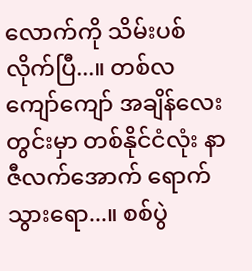လောက်ကို သိမ်းပစ်လိုက်ပြီ...။ တစ်လကျော်ကျော် အချိန်လေးတွင်းမှာ တစ်နိုင်ငံလုံး နာဇီလက်အောက် ရောက်သွားရော...။ စစ်ပွဲ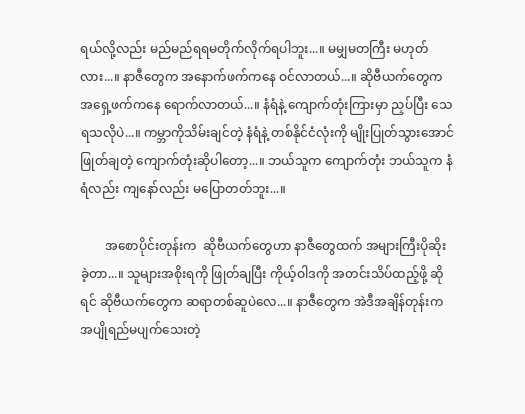ရယ်လို့လည်း မည်မည်ရရမတိုက်လိုက်ရပါဘူး...။ မမျှမတကြီး မဟုတ်လား...။ နာဇီတွေက အနောက်ဖက်ကနေ ဝင်လာတယ်...။ ဆိုဗီယက်တွေက အရှေ့ဖက်ကနေ ရောက်လာတယ်...။ နံရံနဲ့ ကျောက်တုံးကြားမှာ ညှပ်ပြီး သေရသလိုပဲ...။ ကမ္ဘာကိုသိမ်းချင်တဲ့ နံရံနဲ့ တစ်နိုင်ငံလုံးကို မျိုးပြုတ်သွားအောင် ဖြုတ်ချတဲ့ ကျောက်တုံးဆိုပါတော့...။ ဘယ်သူက ကျောက်တုံး ဘယ်သူက နံရံလည်း ကျနော်လည်း မပြောတတ်ဘူး...။

        အစောပိုင်းတုန်းက  ဆိုဗီယက်တွေဟာ နာဇီတွေထက် အများကြီးပိုဆိုးခဲ့တာ...။ သူများအစိုးရကို ဖြုတ်ချပြီး ကိုယ့်ဝါဒကို အတင်းသိပ်ထည့်ဖို့ ဆိုရင် ဆိုဗီယက်တွေက ဆရာတစ်ဆူပဲလေ...။ နာဇီတွေက အဲဒီအချိန်တုန်းက အပျိုရည်မပျက်သေးတဲ့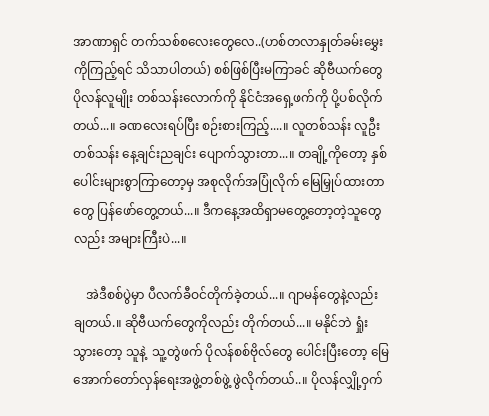အာဏာရှင် တက်သစ်စလေးတွေလေ..(ဟစ်တလာနှုတ်ခမ်းမွှေးကိုကြည့်ရင် သိသာပါတယ်) စစ်ဖြစ်ပြီးမကြာခင် ဆိုဗီယက်တွေ ပိုလန်လူမျိုး တစ်သန်းလောက်ကို နိုင်ငံအရှေ့ဖက်ကို ပို့ပစ်လိုက်တယ်...။ ခဏလေးရပ်ပြီး စဉ်းစားကြည့်....။ လူတစ်သန်း လူဦးတစ်သန်း နေ့ချင်းညချင်း ပျောက်သွားတာ...။ တချို့ကိုတော့ နှစ်ပေါင်းများစွာကြာတော့မှ အစုလိုက်အပြုံလိုက် မြေမြှုပ်ထားတာတွေ ပြန်ဖော်တွေ့တယ်...။ ဒီကနေ့အထိရှာမတွေ့တော့တဲ့သူတွေလည်း အများကြီးပဲ...။

    အဲဒီစစ်ပွဲမှာ ပီလက်ခီဝင်တိုက်ခဲ့တယ်...။ ဂျာမန်တွေနဲ့လည်း ချတယ်.။ ဆိုဗီယက်တွေကိုလည်း တိုက်တယ်...။ မနိုင်ဘဲ ရှုံးသွားတော့ သူနဲ့  သူ့တွဲဖက် ပိုလန်စစ်ဗိုလ်တွေ ပေါင်းပြီးတော့ မြေအောက်တော်လှန်ရေးအဖွဲ့တစ်ဖွဲ့ ဖွဲလိုက်တယ်..။ ပိုလန်လျှို့ဝှက်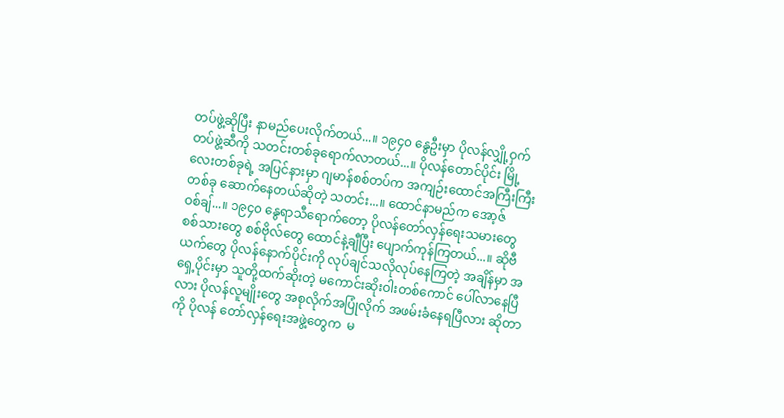တပ်ဖွဲ့ဆိုပြီး နာမည်ပေးလိုက်တယ်...။ ၁၉၄၀ နွေဦးမှာ ပိုလန်လျှို့ဝှက်တပ်ဖွဲ့ဆီကို သတင်းတစ်ခုရောက်လာတယ်...။ ပိုလန်တောင်ပိုင်း မြို့လေးတစ်ခုရဲ့ အပြင်နားမှာ ဂျမာန်စစ်တပ်က အကျဉ်းထောင်အကြီးကြီးတစ်ခု ဆောက်နေတယ်ဆိုတဲ့ သတင်း...။ ထောင်နာမည်က အော့ဇ်ဝစ်ချ်...။ ၁၉၄၀ နွေရာသီရောက်တော့ ပိုလန်တော်လှန်ရေးသမားတွေ စစ်သားတွေ စစ်ဗိုလ်တွေ ထောင်နဲ့ချီပြီး ပျောက်ကုန်ကြတယ်...။ ဆိုဗီယက်တွေ ပိုလန်နောက်ပိုင်းကို လုပ်ချင်သလိုလုပ်နေကြတဲ့ အချိန်မှာ အရှေ့ပိုင်းမှာ သူတို့ထက်ဆိုးတဲ့ မကောင်းဆိုးဝါးတစ်ကောင် ပေါ်လာနေပြီလား ပိုလန်လူမျိုးတွေ အစုလိုက်အပြုံလိုက် အဖမ်းခံနေရပြီလား ဆိုတာကို ပိုလန် တော်လှန်ရေးအဖွဲ့တွေက  မ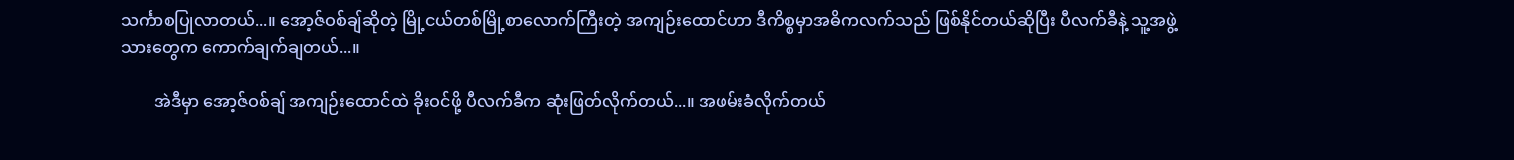သင်္ကာစပြုလာတယ်...။ အော့ဇ်ဝစ်ချ်ဆိုတဲ့ မြို့ငယ်တစ်မြို့စာလောက်ကြီးတဲ့ အကျဉ်းထောင်ဟာ ဒီကိစ္စမှာအဓိကလက်သည် ဖြစ်နိုင်တယ်ဆိုပြီး ပီလက်ခီနဲ့ သူ့အဖွဲ့သားတွေက ကောက်ချက်ချတယ်...။

        အဲဒီမှာ အော့ဇ်ဝစ်ချ် အကျဉ်းထောင်ထဲ ခိုးဝင်ဖို့ ပီလက်ခီက ဆုံးဖြတ်လိုက်တယ်...။ အဖမ်းခံလိုက်တယ်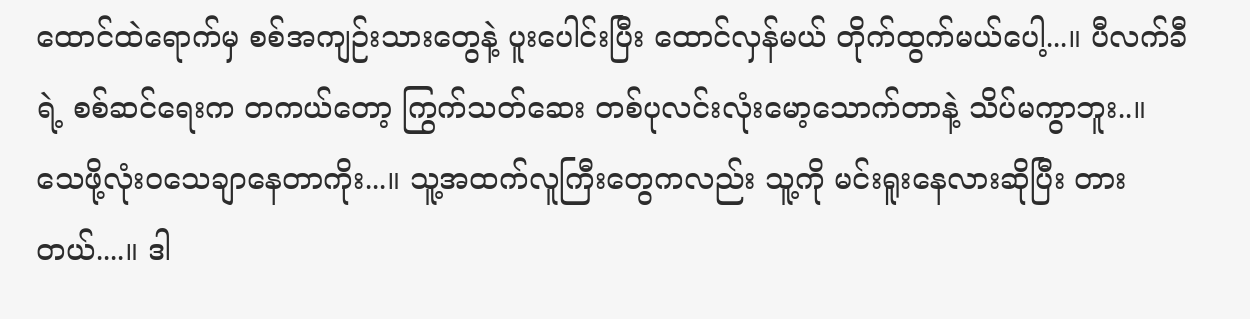ထောင်ထဲရောက်မှ စစ်အကျဉ်းသားတွေနဲ့ ပူးပေါင်းပြီး ထောင်လှန်မယ် တိုက်ထွက်မယ်ပေါ့...။ ပီလက်ခီရဲ့ စစ်ဆင်ရေးက တကယ်တော့ ကြွက်သတ်ဆေး တစ်ပုလင်းလုံးမော့သောက်တာနဲ့ သိပ်မကွာဘူး..။ သေဖို့လုံးဝသေချာနေတာကိုး...။ သူ့အထက်လူကြီးတွေကလည်း သူ့ကို မင်းရူးနေလားဆိုပြီး တားတယ်....။ ဒါ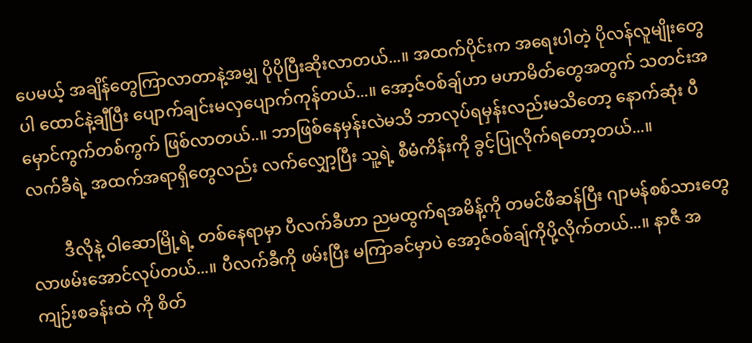ပေမယ့် အချိန်တွေကြာလာတာနဲ့အမျှ ပိုပိုပြီးဆိုးလာတယ်...။ အထက်ပိုင်းက အရေးပါတဲ့ ပိုလန်လူမျိုးတွေပါ ထောင်နဲ့ချီပြီး ပျောက်ချင်းမလှပျောက်ကုန်တယ်...။ အော့ဇ်ဝစ်ချ်ဟာ မဟာမိတ်တွေအတွက် သတင်းအမှောင်ကွက်တစ်ကွက် ဖြစ်လာတယ်..။ ဘာဖြစ်နေမှန်းလဲမသိ ဘာလုပ်ရမှန်းလည်းမသိတော့ နောက်ဆုံး ပီလက်ခီရဲ့ အထက်အရာရှိတွေလည်း လက်လျှော့ပြီး သူ့ရဲ့ စီမံကိန်းကို ခွင့်ပြုလိုက်ရတော့တယ်...။

        ဒီလိုနဲ့ ဝါဆောမြို့ရဲ့ တစ်နေရာမှာ ပီလက်ခီဟာ ညမထွက်ရအမိန့်ကို တမင်ဖီဆန်ပြီး ဂျာမန်စစ်သားတွေ လာဖမ်းအောင်လုပ်တယ်...။ ပီလက်ခီကို ဖမ်းပြီး မကြာခင်မှာပဲ အော့ဇ်ဝစ်ချ်ကိုပို့လိုက်တယ်...။ နာဇီ အကျဉ်းစခန်းထဲ ကို စိတ်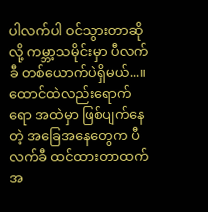ပါလက်ပါ ဝင်သွားတာဆိုလို့ ကမ္ဘာ့သမိုင်းမှာ ပီလက်ခီ တစ်ယောက်ပဲရှိမယ်...။ ထောင်ထဲလည်းရောက်ရော အထဲမှာ ဖြစ်ပျက်နေတဲ့ အခြေအနေတွေက ပီလက်ခီ ထင်ထားတာထက် အ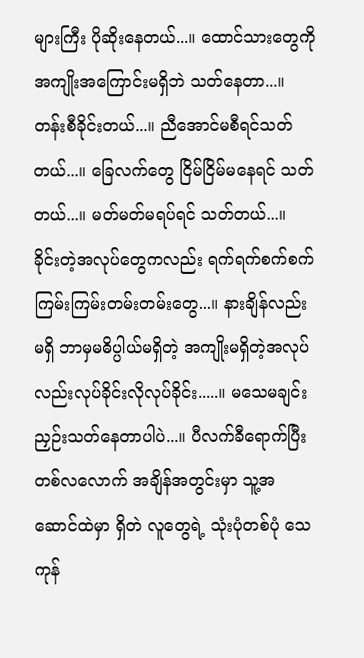များကြီး ပိုဆိုးနေတယ်...။ ထောင်သားတွေကို အကျိုးအကြောင်းမရှိဘဲ သတ်နေတာ...။ တန်းစီခိုင်းတယ်...။ ညီအောင်မစီရင်သတ်တယ်...။ ခြေလက်တွေ ငြိမ်ငြိမ်မနေရင် သတ်တယ်...။ မတ်မတ်မရပ်ရင် သတ်တယ်...။ ခိုင်းတဲ့အလုပ်တွေကလည်း ရက်ရက်စက်စက် ကြမ်းကြမ်းတမ်းတမ်းတွေ...။ နားချိန်လည်းမရှိ ဘာမှမဓိပ္ပါယ်မရှိတဲ့ အကျိုးမရှိတဲ့အလုပ်လည်းလုပ်ခိုင်းလိုလုပ်ခိုင်း.....။ မသေမချင်း ညှဉ်းသတ်နေတာပါပဲ...။ ပီလက်ခီရောက်ပြီး တစ်လလောက် အချိန်အတွင်းမှာ သူ့အဆောင်ထဲမှာ ရှိတဲ လူတွေရဲ့ သုံးပုံတစ်ပုံ သေကုန်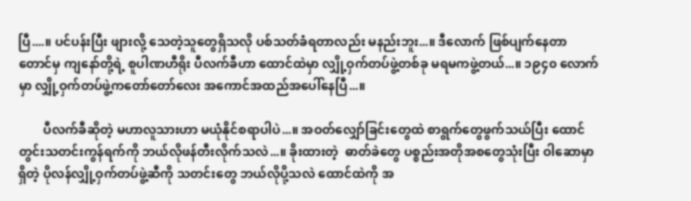ပြီ....။ ပင်ပန်းပြီး ဖျားလို့ သေတဲ့သူတွေရှိသလို ပစ်သတ်ခံရတာလည်း မနည်းဘူး...။ ဒီလောက် ဖြစ်ပျက်နေတာတောင်မှ ကျနော်တို့ရဲ့ စူပါဏဟီရိုး ပီလက်ခီဟာ ထောင်ထဲမှာ လျှို့ဝှက်တပ်ဖွဲ့တစ်ခု မရမကဖွဲ့တယ်...။ ၁၉၄၀ လောက်မှာ လျှို့ဝှက်တပ်ဖွဲ့ကတော်တော်လေး အကောင်အထည်အပေါ်နေပြီ...။

        ပီလက်ခီဆိုတဲ့ မဟာလူသားဟာ မယုံနိုင်စရာပါပဲ...။ အဝတ်လျှော်ခြင်းတွေထဲ စာရွက်တွေဖွက်သယ်ပြီး ထောင်တွင်းသတင်းကွန်ရက်ကို ဘယ်လိုဖန်တီးလိုက်သလဲ...။ ခိုးထားတဲ့  ဓာတ်ခဲတွေ ပစ္စည်းအတိုအစတွေသုံးပြီး ဝါဆောမှာရှိတဲ့ ပိုလန်လျှို့ဝှက်တပ်ဖွဲ့ဆီကို သတင်းတွေ ဘယ်လိုပို့သလဲ ထောင်ထဲကို အ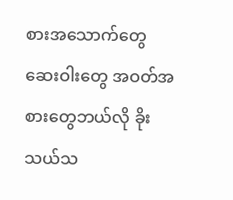စားအသောက်တွေ ဆေးဝါးတွေ အဝတ်အစားတွေဘယ်လို ခိုးသယ်သ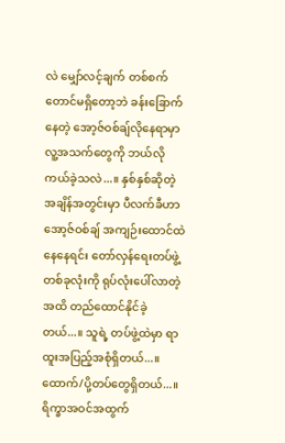လဲ မျှော်လင့်ချက် တစ်စက်တောင်မရှိတော့ဘဲ ခန်းခြောက်နေတဲ့ အော့ဇ်ဝစ်ချ်လိုနေရာမှာ လူ့အသက်တွေကို ဘယ်လိုကယ်ခဲ့သလဲ...။ နှစ်နှစ်ဆိုတဲ့ အချိန်အတွင်းမှာ ပီလက်ခီဟာ အော့ဇ်ဝစ်ချ် အကျဉ်းထောင်ထဲ နေနေရင်း တော်လှန်ရေးတပ်ဖွဲ့တစ်ခုလုံးကို ရုပ်လုံးပေါ်လာတဲ့အထိ တည်ထောင်နိုင်ခဲ့တယ်...။ သူရဲ့ တပ်ဖွဲ့ထဲမှာ ရာထူးအပြည့်အစုံရှိတယ်...။ ထောက်/ပို့တပ်တွေရှိတယ်...။ ရိက္ခာအဝင်အထွက်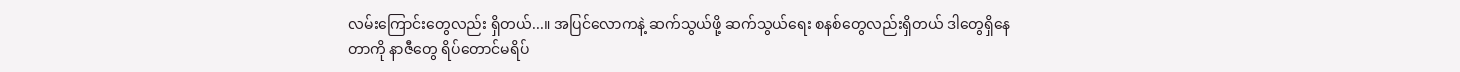လမ်းကြောင်းတွေလည်း ရှိတယ်...။ အပြင်လောကနဲ့ ဆက်သွယ်ဖို့ ဆက်သွယ်ရေး စနစ်တွေလည်းရှိတယ် ဒါတွေရှိနေတာကို နာဇီတွေ ရိပ်တောင်မရိပ်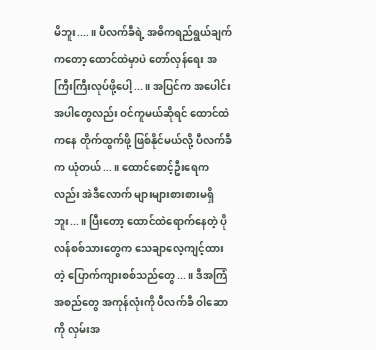မိဘူး....။ ပီလက်ခီရဲ့ အဓိကရည်ရွယ်ချက်ကတော့ ထောင်ထဲမှာပဲ တော်လှန်ရေး အကြီးကြီးလုပ်ဖို့ပေါ့...။ အပြင်က အပေါင်းအပါတွေလည်း ဝင်ကူမယ်ဆိုရင် ထောင်ထဲကနေ တိုက်ထွက်ဖို့ ဖြစ်နိုင်မယ်လို့ ပီလက်ခီက ယုံတယ်...။ ထောင်စောင့်ဦးရေကလည်း အဲဒီလောက် များများစားစားမရှိဘူး...။ ပြီးတော့ ထောင်ထဲရောက်နေတဲ့ ပိုလန်စစ်သားတွေက သေချာလေ့ကျင့်ထားတဲ့ ပြောက်ကျားစစ်သည်တွေ...။ ဒီအကြံအစည်တွေ အကုန်လုံးကို ပီလက်ခီ ဝါဆောကို လှမ်းအ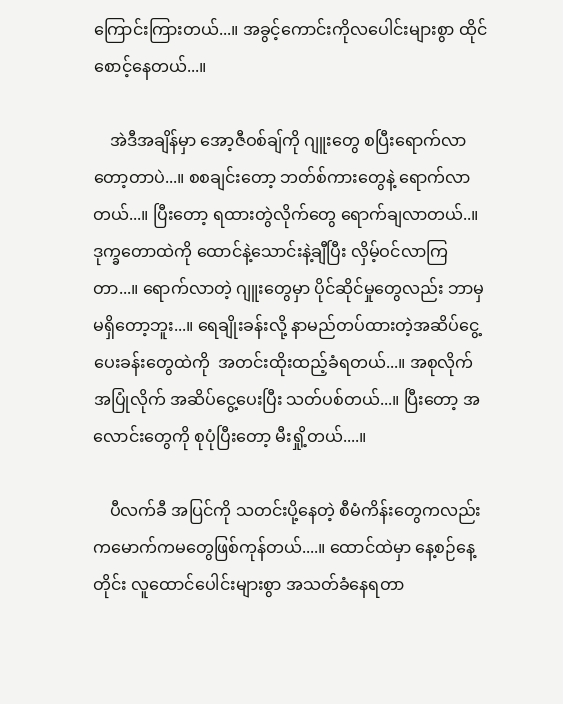ကြောင်းကြားတယ်...။ အခွင့်ကောင်းကိုလပေါင်းများစွာ ထိုင်စောင့်နေတယ်...။

    အဲဒီအချိန်မှာ အော့ဇီဝစ်ချ်ကို ဂျူးတွေ စပြီးရောက်လာတော့တာပဲ...။ စစချင်းတော့ ဘတ်စ်ကားတွေနဲ့ ရောက်လာတယ်...။ ပြီးတော့ ရထားတွဲလိုက်တွေ ရောက်ချလာတယ်..။ ဒုက္ခတောထဲကို ထောင်နဲ့သောင်းနဲ့ချီပြီး လှိမ့်ဝင်လာကြတာ...။ ရောက်လာတဲ့ ဂျူးတွေမှာ ပိုင်ဆိုင်မှုတွေလည်း ဘာမှမရှိတော့ဘူး...။ ရေချိုးခန်းလို့ နာမည်တပ်ထားတဲ့အဆိပ်ငွေ့ပေးခန်းတွေထဲကို  အတင်းထိုးထည့်ခံရတယ်...။ အစုလိုက် အပြုံလိုက် အဆိပ်ငွေ့ပေးပြီး သတ်ပစ်တယ်...။ ပြီးတော့ အလောင်းတွေကို စုပုံပြီးတော့ မီးရှို့တယ်....။

    ပီလက်ခီ အပြင်ကို သတင်းပို့နေတဲ့ စီမံကိန်းတွေကလည်း ကမောက်ကမတွေဖြစ်ကုန်တယ်....။ ထောင်ထဲမှာ နေ့စဉ်နေ့တိုင်း လူထောင်ပေါင်းများစွာ အသတ်ခံနေရတာ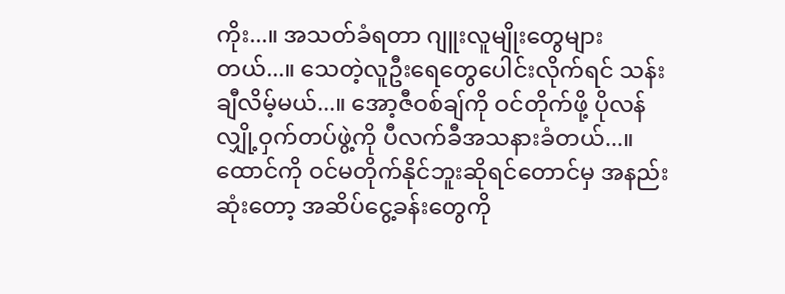ကိုး...။ အသတ်ခံရတာ ဂျူးလူမျိုးတွေများတယ်...။‌ သေတဲ့လူဦးရေတွေပေါင်းလိုက်ရင် သန်းချီလိမ့်မယ်...။ အော့ဇီဝစ်ချ်ကို ဝင်တိုက်ဖို့ ပိုလန်လျှို့ဝှက်တပ်ဖွဲ့ကို ပီလက်ခီအသနားခံတယ်...။ ထောင်ကို ဝင်မတိုက်နိုင်ဘူးဆိုရင်တောင်မှ အနည်းဆုံးတော့ အဆိပ်ငွေ့ခန်းတွေကို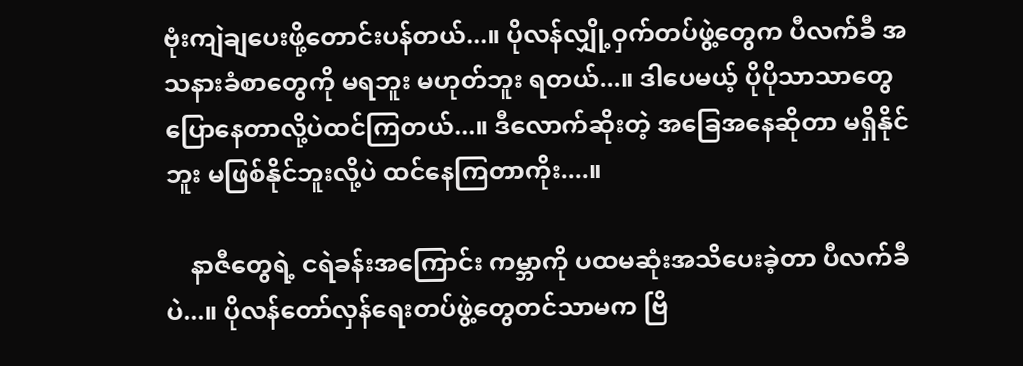ဗုံးကျဲချပေးဖို့တောင်းပန်တယ်...။ ပိုလန်လျှို့ဝှက်တပ်ဖွဲ့တွေက ပီလက်ခီ အသနားခံစာတွေကို မရဘူး မဟုတ်ဘူး ရတယ်...။ ဒါပေမယ့် ပိုပိုသာသာတွေပြောနေတာလို့ပဲထင်ကြတယ်...။ ဒီလောက်ဆိုးတဲ့ အခြေအနေဆိုတာ မရှိနိုင်ဘူး မဖြစ်နိုင်ဘူးလို့ပဲ ထင်နေကြတာကိုး....။

    နာဇီတွေရဲ့ ငရဲခန်းအကြောင်း ကမ္ဘာကို ပထမဆုံးအသိပေးခဲ့တာ ပီလက်ခီပဲ...။ ပိုလန်တော်လှန်ရေးတပ်ဖွဲ့တွေတင်သာမက ဗြိ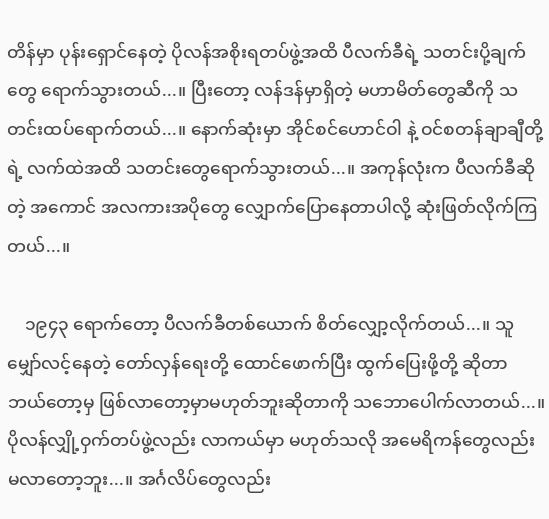တိန်မှာ ပုန်းရှောင်နေတဲ့ ပိုလန်အစိုးရတပ်ဖွဲ့အထိ ပီလက်ခီရဲ့ သတင်းပို့ချက်တွေ ရောက်သွားတယ်...။ ပြီးတော့ လန်ဒန်မှာရှိတဲ့ မဟာမိတ်တွေဆီကို သတင်းထပ်ရောက်တယ်...။ နောက်ဆုံးမှာ အိုင်စင်ဟောင်ဝါ နဲ့ ဝင်စတန်ချာချီတို့ရဲ့ လက်ထဲအထိ သတင်းတွေရောက်သွားတယ်...။ အကုန်လုံးက ပီလက်ခီဆိုတဲ့ အကောင် အလကားအပိုတွေ လျှောက်ပြောနေတာပါလို့ ဆုံးဖြတ်လိုက်ကြတယ်...။

    ၁၉၄၃ ရောက်တော့ ပီလက်ခီတစ်ယောက် စိတ်လျှော့လိုက်တယ်...။ သူမျှော်လင့်နေတဲ့ တော်လှန်ရေးတို့ ထောင်ဖောက်ပြီး ထွက်ပြေးဖို့တို့ ဆိုတာ ဘယ်တော့မှ ဖြစ်လာတော့မှာမဟုတ်ဘူးဆိုတာကို သဘောပေါက်လာတယ်...။ ပိုလန်လျှို့ဝှက်တပ်ဖွဲ့လည်း လာကယ်မှာ မဟုတ်သလို အမေရိကန်တွေလည်း မလာတော့ဘူး...။ အင်္ဂလိပ်တွေလည်း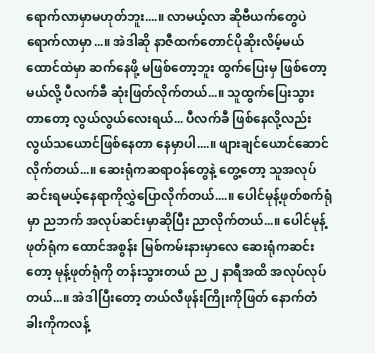ရောက်လာမှာမဟုတ်ဘူး....။ လာမယ့်လာ ဆိုဗီယက်တွေပဲရောက်လာမှာ...။ အဲဒါဆို နာဇီထက်တောင်ပိုဆိုးလိမ့်မယ် ထောင်ထဲမှာ ဆက်နေဖို့ မဖြစ်တော့ဘူး ထွက်ပြေးမှ ဖြစ်တော့မယ်လို့ ပီလက်ခီ ဆုံးဖြတ်လိုက်တယ်...။ သူထွက်ပြေးသွားတာတော့ လွယ်လွယ်လေးရယ်... ပီလက်ခီ ဖြစ်နေလို့လည်း လွယ်သယောင်ဖြစ်နေတာ နေမှာပါ....။ ဖျားချင်ယောင်ဆောင်လိုက်တယ်...။ ဆေးရုံကဆရာဝန်တွေနဲ့ တွေ့တော့ သူအလုပ်ဆင်းရမယ့်နေရာကိုလွှဲပြောလိုက်တယ်....။ ပေါင်မုန့်ဖုတ်စက်ရုံမှာ ညဘက် အလုပ်ဆင်းမှာဆိုပြီး ညာလိုက်တယ်...။ ပေါင်မုန့်ဖုတ်ရုံက ထောင်အစွန်း မြစ်ကမ်းနားမှာလေ ဆေးရုံကဆင်းတော့ မုန့်ဖုတ်ရုံကို တန်းသွားတယ် ည ၂ နာရီအထိ အလုပ်လုပ်တယ်...။ အဲဒါပြီးတော့ တယ်လီဖုန်းကြိုးကိုဖြတ် နောက်တံခါးကိုကလန့်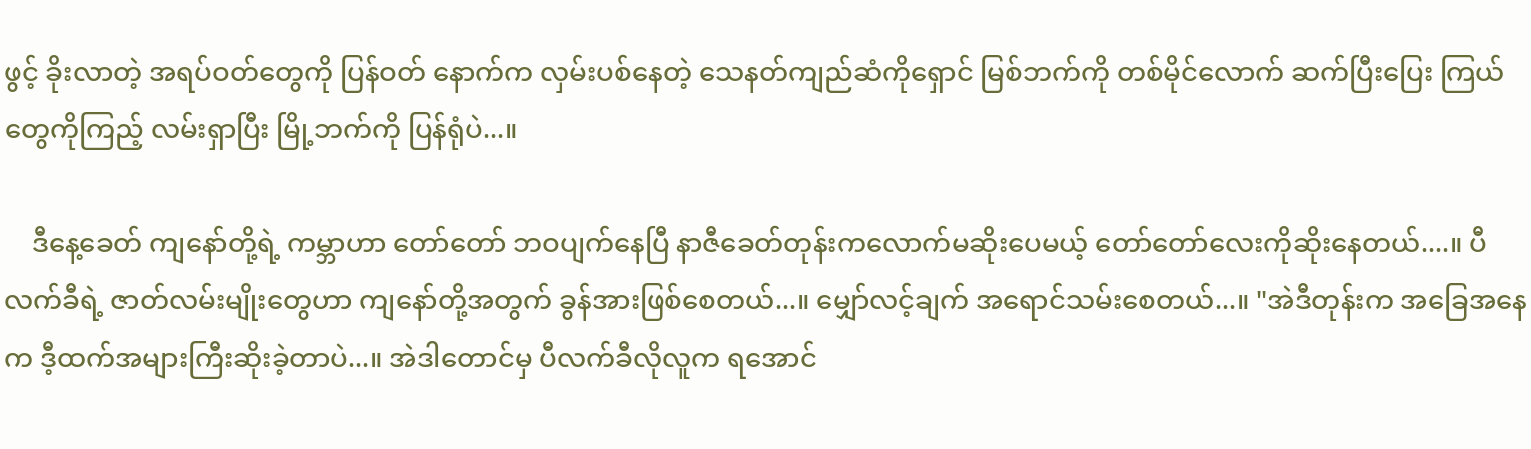ဖွင့် ခိုးလာတဲ့ အရပ်ဝတ်တွေကို ပြန်ဝတ် နောက်က လှမ်းပစ်နေတဲ့ သေနတ်ကျည်ဆံကိုရှောင် မြစ်ဘက်ကို တစ်မိုင်လောက် ဆက်ပြီးပြေး ကြယ်တွေကိုကြည့် လမ်းရှာပြီး မြို့ဘက်ကို ပြန်ရုံပဲ...။

    ဒီနေ့ခေတ် ကျနော်တို့ရဲ့ ကမ္ဘာဟာ တော်တော် ဘဝပျက်နေပြီ နာဇီခေတ်တုန်းကလောက်မဆိုးပေမယ့် တော်တော်လေးကိုဆိုးနေတယ်....။ ပီလက်ခီရဲ့ ဇာတ်လမ်းမျိုးတွေဟာ ကျနော်တို့အတွက် ခွန်အားဖြစ်စေတယ်...။ မျှော်လင့်ချက် အရောင်သမ်းစေတယ်...။ "အဲဒီတုန်းက အခြေအနေက ဒီ့ထက်အများကြီးဆိုးခဲ့တာပဲ...။ အဲဒါတောင်မှ ပီလက်ခီလိုလူက ရအောင်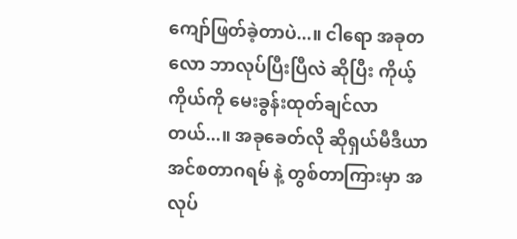ကျော်ဖြတ်ခဲ့တာပဲ...။ ငါရော အခုတလော ဘာလုပ်ပြီးပြီလဲ ဆိုပြီး ကိုယ့်ကိုယ်ကို မေးခွန်းထုတ်ချင်လာတယ်...။ အခုခေတ်လို ဆိုရှယ်မီဒီယာ အင်စတာဂရမ် နဲ့ တွစ်တာကြားမှာ အလုပ်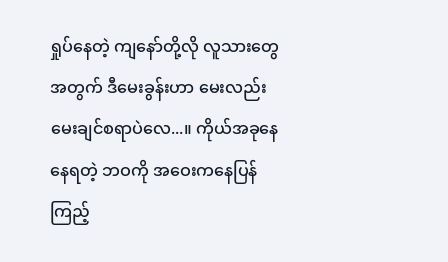ရှုပ်နေတဲ့ ကျနော်တို့လို လူသားတွေအတွက် ဒီမေးခွန်းဟာ မေးလည်းမေးချင်စရာပဲလေ...။ ကိုယ်အခုနေနေရတဲ့ ဘဝကို အဝေးကနေပြန်ကြည့်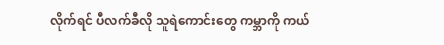လိုက်ရင် ပီလက်ခီလို သူရဲကောင်းတွေ ကမ္ဘာကို ကယ်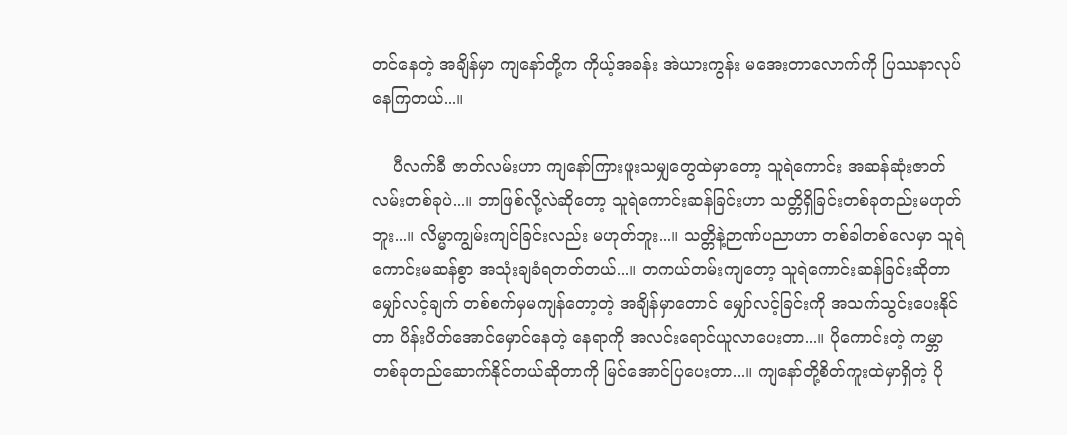တင်နေတဲ့ အချိန်မှာ ကျနော်တို့က ကိုယ့်အခန်း အဲယားကွန်း မအေးတာလောက်ကို ပြဿနာလုပ်နေကြတယ်...။

    ပီလက်ခီ ဇာတ်လမ်းဟာ ကျနော်ကြားဖူးသမျှတွေထဲမှာတော့ သူရဲကောင်း အဆန်ဆုံးဇာတ်လမ်းတစ်ခုပဲ...။ ဘာဖြစ်လို့လဲဆိုတော့ သူရဲကောင်းဆန်ခြင်းဟာ သတ္တိရှိခြင်းတစ်ခုတည်းမဟုတ်ဘူး...။ လိမ္မာကျွမ်းကျင်ခြင်းလည်း မဟုတ်ဘူး...။ သတ္တိနဲ့ဉာဏ်ပညာဟာ တစ်ခါတစ်လေမှာ သူရဲကောင်းမဆန်စွာ အသုံးချခံရတတ်တယ်...။ တကယ်တမ်းကျတော့ သူရဲကောင်းဆန်ခြင်းဆိုတာ မျှော်လင့်ချက် တစ်စက်မှမကျန်တော့တဲ့ အချိန်မှာတောင် မျှော်လင့်ခြင်းကို အသက်သွင်းပေးနိုင်တာ ပိန်းပိတ်အောင်မှောင်နေတဲ့ နေရာကို အလင်းရောင်ယူလာပေးတာ...။ ပိုကောင်းတဲ့ ကမ္ဘာတစ်ခုတည်ဆောက်နိုင်တယ်ဆိုတာကို မြင်အောင်ပြပေးတာ...။ ကျနော်တို့စိတ်ကူးထဲမှာရှိတဲ့ ပို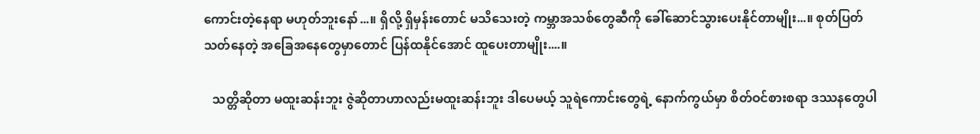ကောင်းတဲ့နေရာ မဟုတ်ဘူးနော်...။ ရှိလို့ ရှိမှန်းတောင် မသိသေးတဲ့ ကမ္ဘာအသစ်တွေဆီကို ခေါ်ဆောင်သွားပေးနိုင်တာမျိုး...။ စုတ်ပြတ်သတ်နေတဲ့ အခြေအနေတွေမှာတောင် ပြန်ထနိုင်အောင် ထူပေးတာမျိုး....။

   သတ္တိဆိုတာ မထူးဆန်းဘူး ဇွဲဆိုတာဟာလည်းမထူးဆန်းဘူး ဒါပေမယ့် သူရဲကောင်းတွေရဲ့ နောက်ကွယ်မှာ စိတ်ဝင်စားစရာ ဒဿနတွေပါ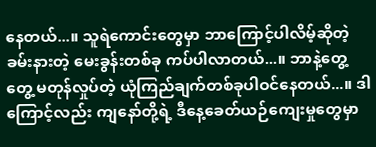နေတယ်...။ သူရဲကောင်းတွေမှာ ဘာကြောင့်ပါလိမ့်ဆိုတဲ့ ခမ်းနားတဲ့ မေးခွန်းတစ်ခု ကပ်ပါလာတယ်...။ ဘာနဲ့တွေ့တွေ့ မတုန်လှုပ်တဲ့ ယုံကြည်ချက်တစ်ခုပါဝင်နေတယ်...။ ဒါကြောင့်လည်း ကျနော်တို့ရဲ့ ဒီနေ့ခေတ်ယဉ်ကျေးမှုတွေမှာ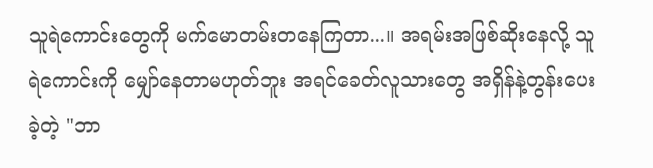သူရဲကောင်းတွေကို မက်မောတမ်းတနေကြတာ...။ အရမ်းအဖြစ်ဆိုးနေလို့ သူရဲကောင်းကို မျှော်နေတာမဟုတ်ဘူး အရင်ခေတ်လူသားတွေ အရှိန်နဲ့တွန်းပေးခဲ့တဲ့ "ဘာ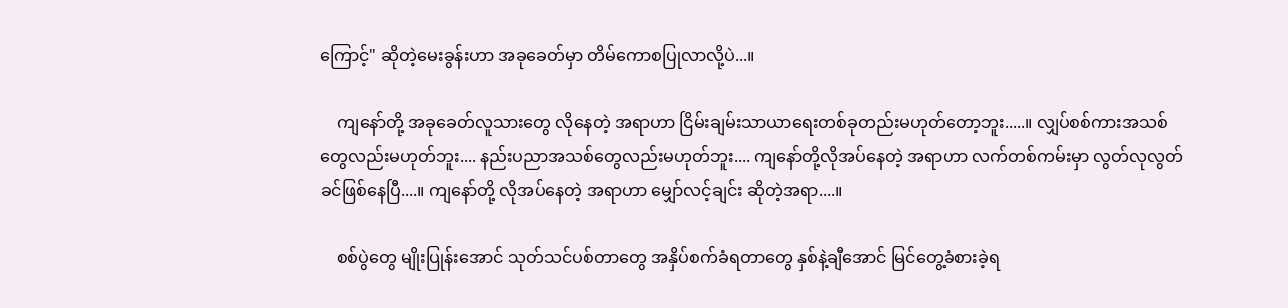ကြောင့်" ဆိုတဲ့မေးခွန်းဟာ အခုခေတ်မှာ တိမ်ကောစပြုလာလို့ပဲ...။

    ကျနော်တို့ အခုခေတ်လူသားတွေ လိုနေတဲ့ အရာဟာ ငြိမ်းချမ်းသာယာရေးတစ်ခုတည်းမဟုတ်တော့ဘူး.....။ လျှပ်စစ်ကားအသစ်တွေလည်းမဟုတ်ဘူး.... နည်းပညာအသစ်တွေလည်းမဟုတ်ဘူး.... ကျနော်တို့လိုအပ်နေတဲ့ အရာဟာ လက်တစ်ကမ်းမှာ လွတ်လုလွတ်ခင်ဖြစ်နေပြီ....။ ကျနော်တို့ လိုအပ်နေတဲ့ အရာဟာ မျှော်လင့်ချင်း ဆိုတဲ့အရာ....။

    စစ်ပွဲတွေ မျိုးပြုန်းအောင် သုတ်သင်ပစ်တာတွေ အနှိပ်စက်ခံရတာတွေ နှစ်နဲ့ချီအောင် မြင်တွေ့ခံစားခဲ့ရ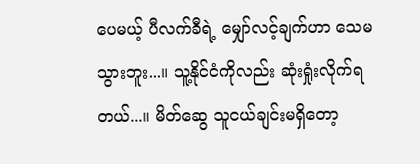ပေမယ့် ပီလက်ခီရဲ့ မျှော်လင့်ချက်ဟာ သေမသွားဘူး...။ သူ့နိုင်ငံကိုလည်း ဆုံးရှုံးလိုက်ရတယ်...။ မိတ်ဆွေ သူငယ်ချင်းမရှိတော့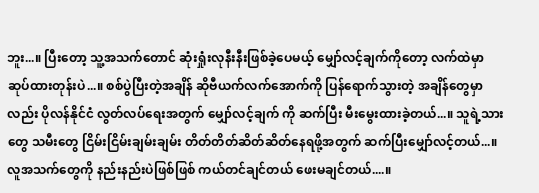ဘူး...။ ပြီးတော့ သူ့အသက်တောင် ဆုံးရှုံးလုနီးနီးဖြစ်ခဲ့ပေမယ့် မျှော်လင့်ချက်ကိုတော့ လက်ထဲမှာ ဆုပ်ထားတုန်းပဲ...။ စစ်ပွဲပြီးတဲ့အချိန် ဆိုဗီယက်လက်အောက်ကို ပြန်ရောက်သွားတဲ့ အချိန်တွေမှာလည်း ပိုလန်နိုင်ငံ လွတ်လပ်ရေးအတွက် မျှော်လင့်ချက် ကို ဆက်ပြီး မီးမွေးထားခဲ့တယ်...။ သူရဲ့သားတွေ သမီးတွေ ငြိမ်းငြိမ်းချမ်းချမ်း တိတ်တိတ်ဆိတ်ဆိတ်နေရဖို့အတွက် ဆက်ပြီးမျှော်လင့်တယ်...။ လူအသက်တွေကို နည်းနည်းပဲဖြစ်ဖြစ် ကယ်တင်ချင်တယ် ဖေးမချင်တယ်....။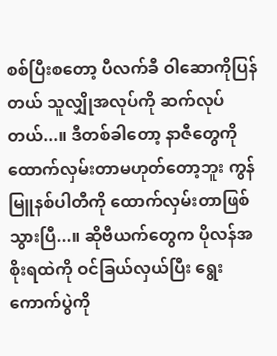စစ်ပြီးစတော့ ပီလက်ခီ ဝါဆောကိုပြန်တယ် သူလျှိုအလုပ်ကို ဆက်လုပ်တယ်...။ ဒီတစ်ခါတော့ နာဇီတွေကို ထောက်လှမ်းတာမဟုတ်တော့ဘူး ကွန်မြူနစ်ပါတီကို ထောက်လှမ်းတာဖြစ်သွားပြီ...။ ဆိုဗီယက်တွေက ပိုလန်အစိုးရထဲကို ဝင်ခြယ်လှယ်ပြီး ရွေးကောက်ပွဲကို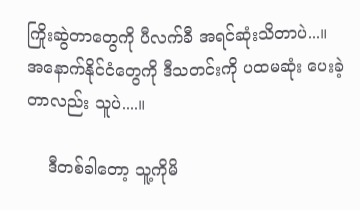ကြိုးဆွဲတာတွေကို ပီလက်ခီ အရင်ဆုံးသိတာပဲ...။ အနောက်နိုင်ငံတွေကို ဒီသတင်းကို ပထမဆုံး ပေးခဲ့တာလည်း သူပဲ....။

    ဒီတစ်ခါတော့ သူ့ကိုမိ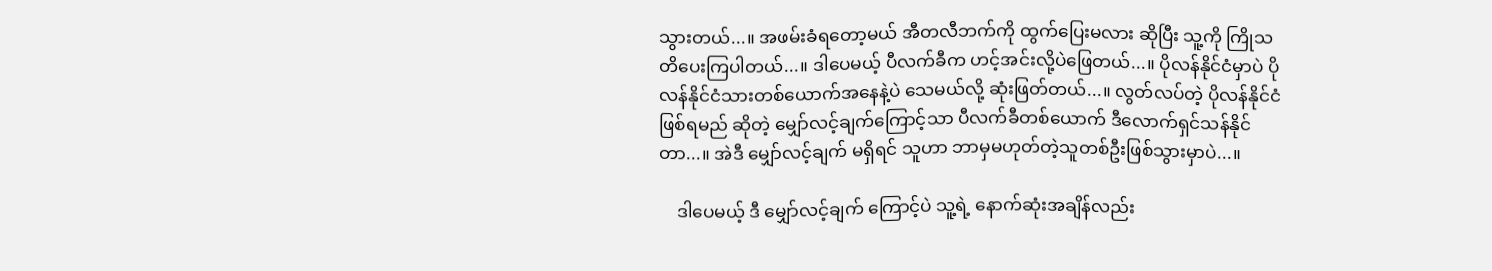သွားတယ်...။ အဖမ်းခံရတော့မယ် အီတလီဘက်ကို ထွက်ပြေးမလား ဆိုပြီး သူ့ကို ကြိုသတိပေးကြပါတယ်...။ ဒါပေမယ့် ပီလက်ခီက ဟင့်အင်းလို့ပဲဖြေတယ်...။ ပိုလန်နိုင်ငံမှာပဲ ပိုလန်နိုင်ငံသားတစ်ယောက်အနေနဲ့ပဲ သေမယ်လို့ ဆုံးဖြတ်တယ်...။ လွတ်လပ်တဲ့ ပိုလန်နိုင်ငံဖြစ်ရမည် ဆိုတဲ့ မျှော်လင့်ချက်ကြောင့်သာ ပီလက်ခီတစ်ယောက် ဒီလောက်ရှင်သန်နိုင်တာ...။ အဲဒီ မျှော်လင့်ချက် မရှိရင် သူဟာ ဘာမှမဟုတ်တဲ့သူတစ်ဦးဖြစ်သွားမှာပဲ...။

    ဒါပေမယ့် ဒီ မျှော်လင့်ချက် ကြောင့်ပဲ သူ့ရဲ့ နောက်ဆုံးအချိန်လည်း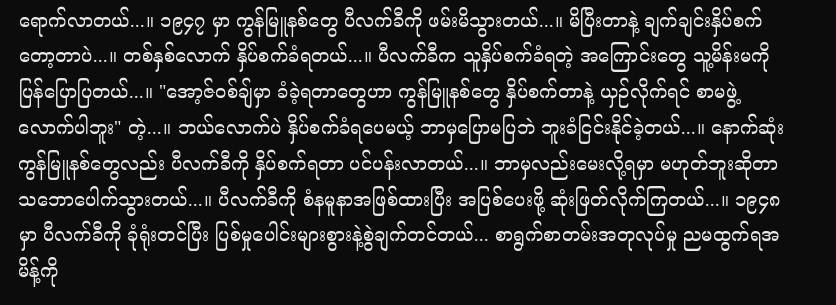ရောက်လာတယ်...။ ၁၉၄၇ မှာ ကွန်မြူနစ်တွေ ပီလက်ခီကို ဖမ်းမိသွားတယ်...။ မိပြီးတာနဲ့ ချက်ချင်းနှိပ်စက်တော့တာပဲ...။ တစ်နှစ်လောက် နှိပ်စက်ခံရတယ်...။ ပီလက်ခီက သူနှိပ်စက်ခံရတဲ့ အကြောင်းတွေ သူ့မိန်းမကို ပြန်ပြောပြတယ်...။ "အော့ဇ်ဝစ်ချ်မှာ ခံခဲ့ရတာတွေဟာ ကွန်မြူနစ်တွေ နှိပ်စက်တာနဲ့ ယှဉ်လိုက်ရင် စာမဖွဲ့လောက်ပါဘူး" တဲ့...။ ဘယ်လောက်ပဲ နှိပ်စက်ခံရပေမယ့် ဘာမှပြောမပြဘဲ ဘူးခံငြင်းနိုင်ခဲ့တယ်...။ နောက်ဆုံး ကွန်မြူနစ်တွေလည်း ပီလက်ခီကို နှိပ်စက်ရတာ ပင်ပန်းလာတယ်...။ ဘာမှလည်းမေးလို့ရမှာ မဟုတ်ဘူးဆိုတာ သဘောပေါက်သွားတယ်...။ ပီလက်ခီကို စံနမူနာအဖြစ်ထားပြီး အပြစ်ပေးဖို့ ဆုံးဖြတ်လိုက်ကြတယ်...။ ၁၉၄၈ မှာ ပီလက်ခီကို ခုံရုံးတင်ပြီး ပြစ်မှုပေါင်းများစွားနဲ့စွဲချက်တင်တယ်... စာရွက်စာတမ်းအတုလုပ်မှု ညမထွက်ရအမိန့်ကို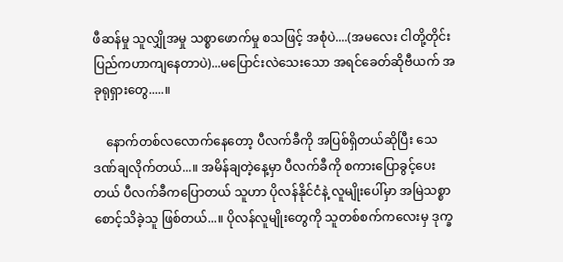ဖီဆန်မှု သူလျှိုအမှု သစ္စာဖောက်မှု စသဖြင့် အစုံပဲ....(အမလေး ငါတို့တိုင်းပြည်ကဟာကျနေတာပဲ)...မပြောင်းလဲသေးသော အရင်ခေတ်ဆိုဗီယက် အခုရုရှားတွေ.....။

    နောက်တစ်လလောက်နေတော့ ပီလက်ခီကို အပြစ်ရှိတယ်ဆိုပြီး သေဒဏ်ချလိုက်တယ်...။ အမိန်ချတဲ့နေ့မှာ ပီလက်ခီကို စကားပြောခွင့်ပေးတယ် ပီလက်ခီကပြောတယ် သူဟာ ပိုလန်နိုင်ငံနဲ့ လူမျိုးပေါ်မှာ အမြဲသစ္စာစောင့်သိခဲ့သူ ဖြစ်တယ်...။ ပိုလန်လူမျိုးတွေကို သူတစ်စက်ကလေးမှ ဒုက္ခ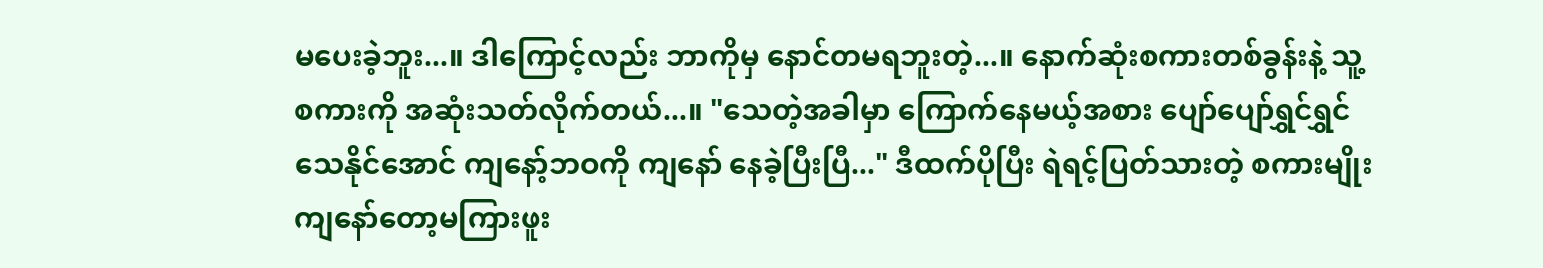မပေးခဲ့ဘူး...။ ဒါကြောင့်လည်း ဘာကိုမှ နောင်တမရဘူးတဲ့...။ နောက်ဆုံးစကားတစ်ခွန်းနဲ့ သူ့စကားကို အဆုံးသတ်လိုက်တယ်...။ "သေတဲ့အခါမှာ ကြောက်နေမယ့်အစား ပျော်ပျော်ရွှင်ရွှင်သေနိုင်အောင် ကျနော့်ဘဝကို ကျနော် နေခဲ့ပြီးပြီ..." ဒီထက်ပိုပြီး ရဲရင့်ပြတ်သားတဲ့ စကားမျိုး ကျနော်တော့မကြားဖူး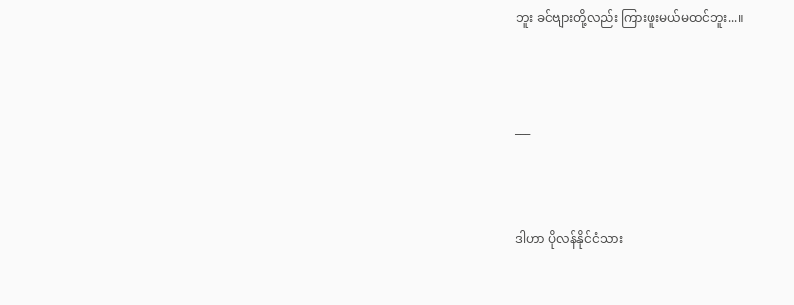ဘူး ခင်ဗျားတို့လည်း ကြားဖူးမယ်မထင်ဘူး...။




___




ဒါဟာ ပိုလန်နိုင်ငံသား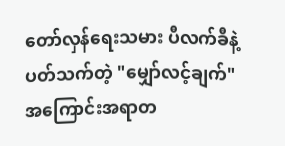တော်လှန်ရေးသမား ပီလက်ခီနဲ့ပတ်သက်တဲ့ "မျှော်လင့်ချက်"  အကြောင်းအရာတ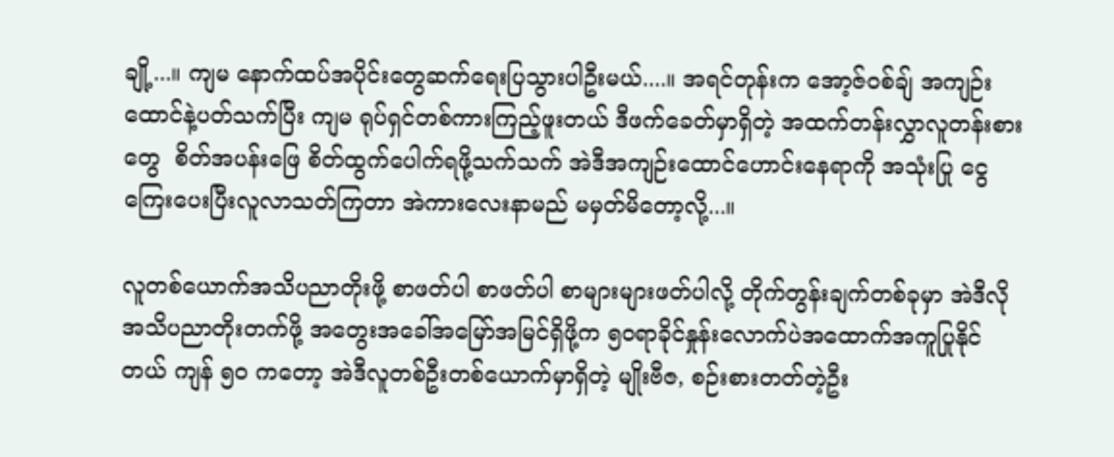ချို့...။ ကျမ နောက်ထပ်အပိုင်းတွေဆက်ရေးပြသွားပါဦးမယ်....။ အရင်တုန်းက အော့ဇ်ဝစ်ချ် အကျဉ်းထောင်နဲ့ပတ်သက်ပြီး ကျမ ရုပ်ရှင်တစ်ကားကြည့်ဖူးတယ် ဒီဖက်ခေတ်မှာရှိတဲ့ အထက်တန်းလွှာလူတန်းစားတွေ  စိတ်အပန်းဖြေ စိတ်ထွက်ပေါက်ရဖို့သက်သက် အဲဒီအကျဉ်းထောင်ဟောင်းနေရာကို အသုံးပြု ငွေကြေးပေးပြီးလူလာသတ်ကြတာ အဲကားလေးနာမည် မမှတ်မိတော့လို့...။

လူတစ်ယောက်အသိပညာတိုးဖို့ စာဖတ်ပါ စာဖတ်ပါ စာများများဖတ်ပါလို့ တိုက်တွန်းချက်တစ်ခုမှာ အဲဒီလို အသိပညာတိုးတက်ဖို့ အတွေးအခေါ်အမြော်အမြင်ရှိဖို့က ၅၀ရာခိုင်နှုန်းလောက်ပဲအထောက်အကူပြုနိုင်တယ် ကျန် ၅၀ ကတော့ အဲဒီလူတစ်ဦးတစ်ယောက်မှာရှိတဲ့ မျိုးဗီဇ, စဉ်းစားတတ်တဲ့ဦး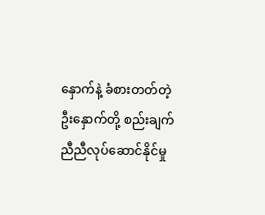နှောက်နဲ့ ခံစားတတ်တဲ့ဦးနှောက်တို့ စည်းချက်ညီညီလုပ်ဆောင်နိုင်မှု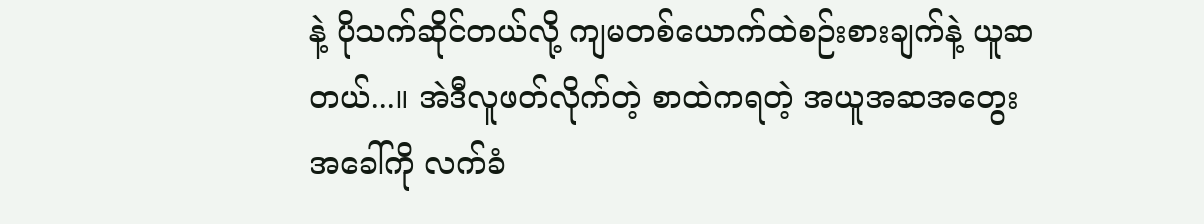နဲ့ ပိုသက်ဆိုင်တယ်လို့ ကျမတစ်ယောက်ထဲစဉ်းစားချက်နဲ့ ယူဆတယ်...။ အဲဒီလူဖတ်လိုက်တဲ့ စာထဲကရတဲ့ အယူအဆအတွေးအခေါ်ကို လက်ခံ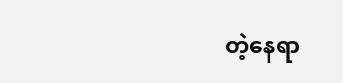တဲ့နေရာ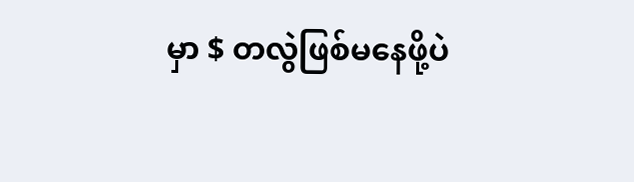မှာ $ တလွဲဖြစ်မနေဖို့ပဲ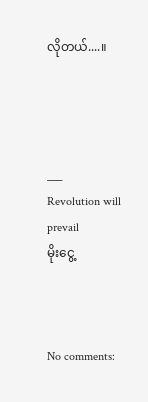လိုတယ်....။




___
Revolution will prevail
မိုးငွေ့



No comments: